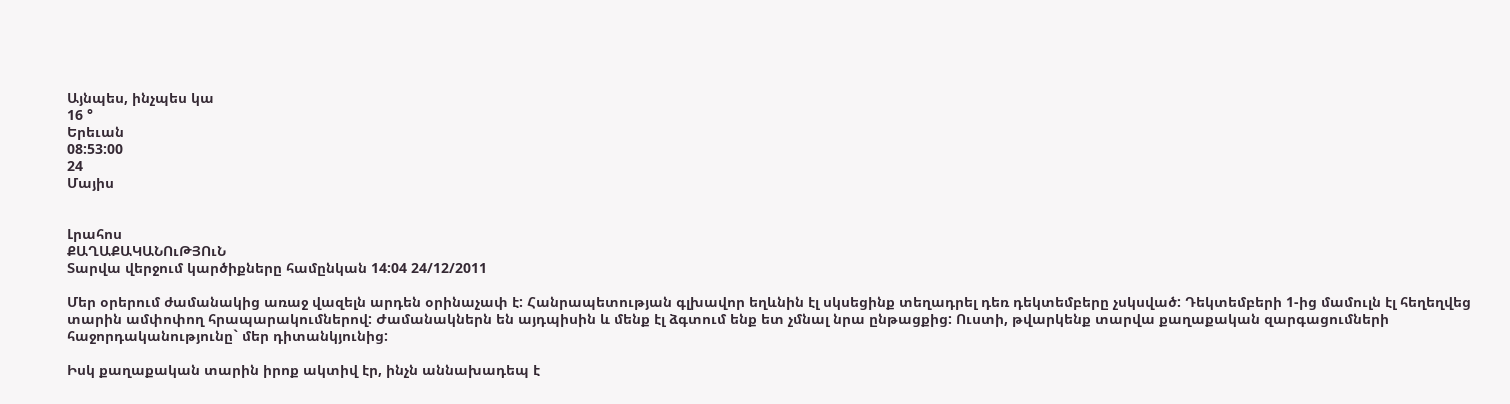Այնպես, ինչպես կա
16 °
Երեւան
08:53:00
24
Մայիս


Լրահոս
ՔԱՂԱՔԱԿԱՆՈւԹՅՈւՆ
Տարվա վերջում կարծիքները համընկան 14:04 24/12/2011

Մեր օրերում ժամանակից առաջ վազելն արդեն օրինաչափ է: Հանրապետության գլխավոր եղևնին էլ սկսեցինք տեղադրել դեռ դեկտեմբերը չսկսված: Դեկտեմբերի 1-ից մամուլն էլ հեղեղվեց տարին ամփոփող հրապարակումներով: Ժամանակներն են այդպիսին և մենք էլ ձգտում ենք ետ չմնալ նրա ընթացքից: Ուստի, թվարկենք տարվա քաղաքական զարգացումների հաջորդականությունը` մեր դիտանկյունից:

Իսկ քաղաքական տարին իրոք ակտիվ էր, ինչն աննախադեպ է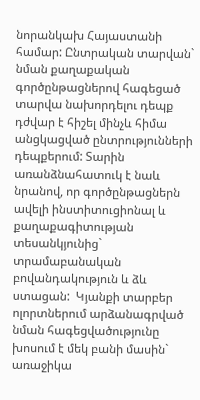նորանկախ Հայաստանի համար: Ընտրական տարվան` նման քաղաքական գործընթացներով հագեցած տարվա նախորդելու դեպք դժվար է հիշել մինչև հիմա անցկացված ընտրությունների դեպքերում: Տարին առանձնահատուկ է նաև նրանով, որ գործընթացներն ավելի ինստիտուցիոնալ և քաղաքագիտության տեսանկյունից` տրամաբանական  բովանդակություն և ձև ստացան:  Կյանքի տարբեր ոլորտներում արձանագրված նման հագեցվածությունը խոսում է մեկ բանի մասին` առաջիկա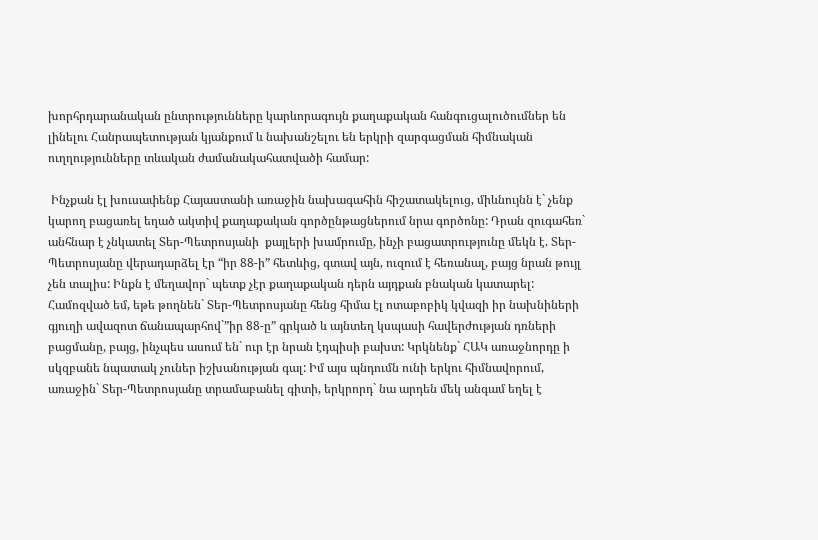խորհրդարանական ընտրությունները կարևորագույն քաղաքական հանգուցալուծումներ են լինելու Հանրապետության կյանքում և նախանշելու են երկրի զարգացման հիմնական ուղղությունները տևական ժամանակահատվածի համար:

 Ինչքան էլ խուսափենք Հայաստանի առաջին նախագահին հիշատակելուց, միևնույնն է` չենք կարող բացառել եղած ակտիվ քաղաքական գործընթացներում նրա գործոնը: Դրան զուգահեռ` անհնար է չնկատել Տեր-Պետրոսյանի  քայլերի խամրումը, ինչի բացատրությունը մեկն է. Տեր-Պետրոսյանը վերադարձել էր “իր 88-ի” հետևից, գտավ այն, ուզում է հեռանալ, բայց նրան թույլ չեն տալիս: Ինքն է մեղավոր` պետք չէր քաղաքական դերն այդքան բնական կատարել: Համոզված եմ, եթե թողնեն` Տեր-Պետրոսյանը հենց հիմա էլ ոտաբոբիկ կվազի իր նախնիների գյուղի ավազոտ ճանապարհով`”իր 88-ը” գրկած և այնտեղ կսպասի հավերժության դռների բացմանը, բայց, ինչպես ասում են` ուր էր նրան էդպիսի բախտ: Կրկնենք` ՀԱԿ առաջնորդը ի սկզբանե նպատակ չուներ իշխանության գալ: Իմ այս պնդումն ունի երկու հիմնավորում, առաջին` Տեր-Պետրոսյանը տրամաբանել գիտի, երկրորդ` նա արդեն մեկ անգամ եղել է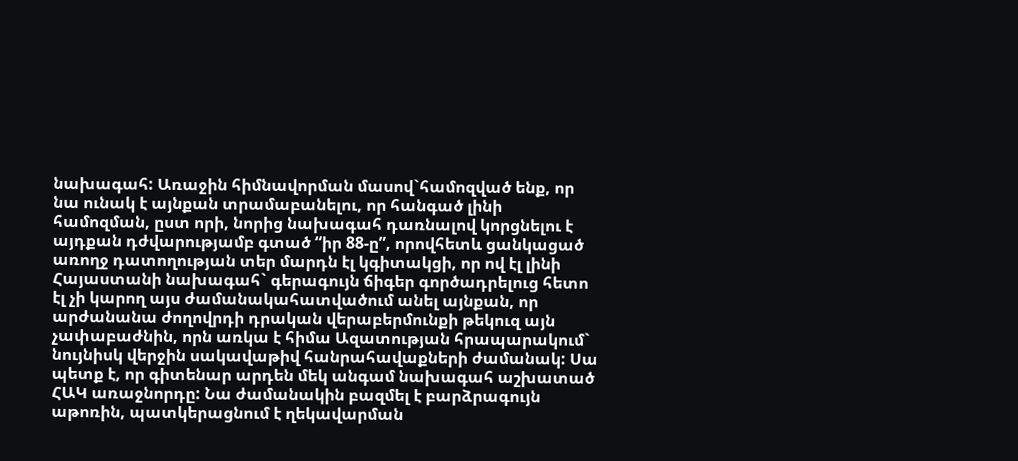նախագահ: Առաջին հիմնավորման մասով`համոզված ենք, որ նա ունակ է այնքան տրամաբանելու, որ հանգած լինի համոզման, ըստ որի, նորից նախագահ դառնալով կորցնելու է այդքան դժվարությամբ գտած “իր 88-ը”, որովհետև ցանկացած առողջ դատողության տեր մարդն էլ կգիտակցի, որ ով էլ լինի Հայաստանի նախագահ` գերագույն ճիգեր գործադրելուց հետո էլ չի կարող այս ժամանակահատվածում անել այնքան, որ արժանանա ժողովրդի դրական վերաբերմունքի թեկուզ այն չափաբաժնին, որն առկա է հիմա Ազատության հրապարակում` նույնիսկ վերջին սակավաթիվ հանրահավաքների ժամանակ: Սա պետք է, որ գիտենար արդեն մեկ անգամ նախագահ աշխատած ՀԱԿ առաջնորդը: Նա ժամանակին բազմել է բարձրագույն  աթոռին, պատկերացնում է ղեկավարման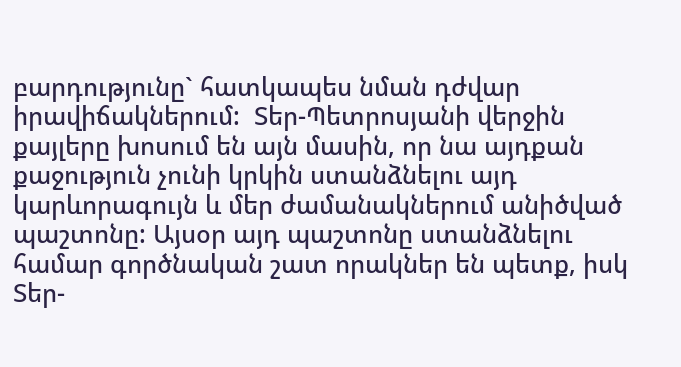բարդությունը` հատկապես նման դժվար իրավիճակներում:  Տեր-Պետրոսյանի վերջին քայլերը խոսում են այն մասին, որ նա այդքան քաջություն չունի կրկին ստանձնելու այդ կարևորագույն և մեր ժամանակներում անիծված պաշտոնը: Այսօր այդ պաշտոնը ստանձնելու համար գործնական շատ որակներ են պետք, իսկ Տեր-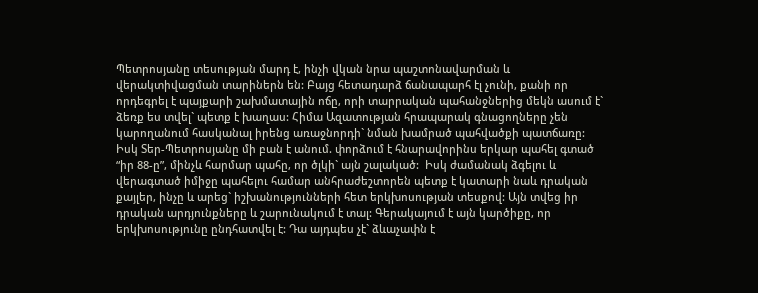Պետրոսյանը տեսության մարդ է, ինչի վկան նրա պաշտոնավարման և վերակտիվացման տարիներն են: Բայց հետադարձ ճանապարհ էլ չունի, քանի որ որդեգրել է պայքարի շախմատային ոճը, որի տարրական պահանջներից մեկն ասում է` ձեռք ես տվել` պետք է խաղաս: Հիմա Ազատության հրապարակ գնացողները չեն կարողանում հասկանալ իրենց առաջնորդի` նման խամրած պահվածքի պատճառը: Իսկ Տեր-Պետրոսյանը մի բան է անում. փորձում է հնարավորինս երկար պահել գտած “իր 88-ը”, մինչև հարմար պահը, որ ծլկի` այն շալակած:  Իսկ ժամանակ ձգելու և վերագտած իմիջը պահելու համար անհրաժեշտորեն պետք է կատարի նաև դրական քայլեր, ինչը և արեց` իշխանությունների հետ երկխոսության տեսքով: Այն տվեց իր դրական արդյունքները և շարունակում է տալ: Գերակայում է այն կարծիքը, որ երկխոսությունը ընդհատվել է: Դա այդպես չէ` ձևաչափն է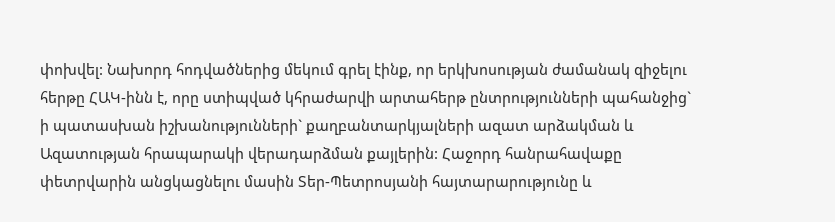փոխվել: Նախորդ հոդվածներից մեկում գրել էինք, որ երկխոսության ժամանակ զիջելու հերթը ՀԱԿ-ինն է, որը ստիպված կհրաժարվի արտահերթ ընտրությունների պահանջից` ի պատասխան իշխանությունների` քաղբանտարկյալների ազատ արձակման և Ազատության հրապարակի վերադարձման քայլերին: Հաջորդ հանրահավաքը փետրվարին անցկացնելու մասին Տեր-Պետրոսյանի հայտարարությունը և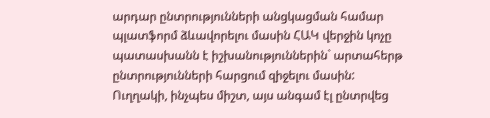արդար ընտրությունների անցկացման համար պլատֆորմ ձևավորելու մասին ՀԱԿ վերջին կոչը պատասխանն է իշխանություններին` արտահերթ ընտրությունների հարցում զիջելու մասին: Ուղղակի, ինչպես միշտ, այս անգամ էլ ընտրվեց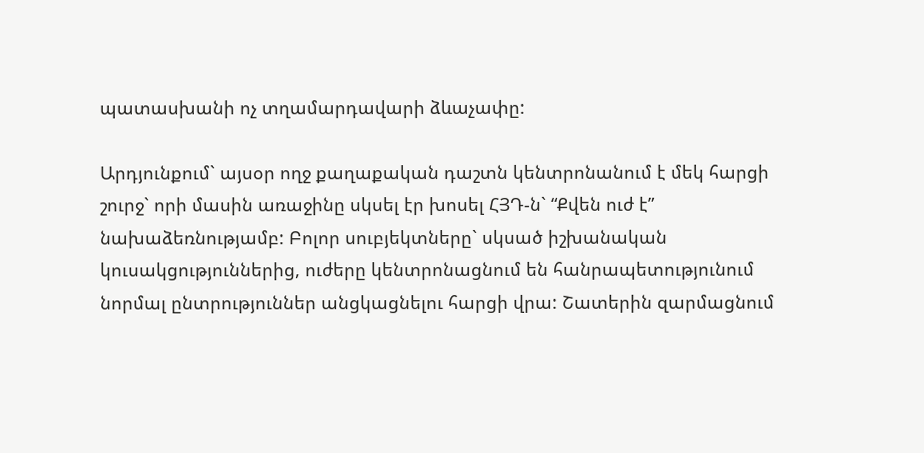պատասխանի ոչ տղամարդավարի ձևաչափը:

Արդյունքում` այսօր ողջ քաղաքական դաշտն կենտրոնանում է մեկ հարցի շուրջ` որի մասին առաջինը սկսել էր խոսել ՀՅԴ-ն` “Քվեն ուժ է” նախաձեռնությամբ: Բոլոր սուբյեկտները` սկսած իշխանական կուսակցություններից, ուժերը կենտրոնացնում են հանրապետությունում նորմալ ընտրություններ անցկացնելու հարցի վրա: Շատերին զարմացնում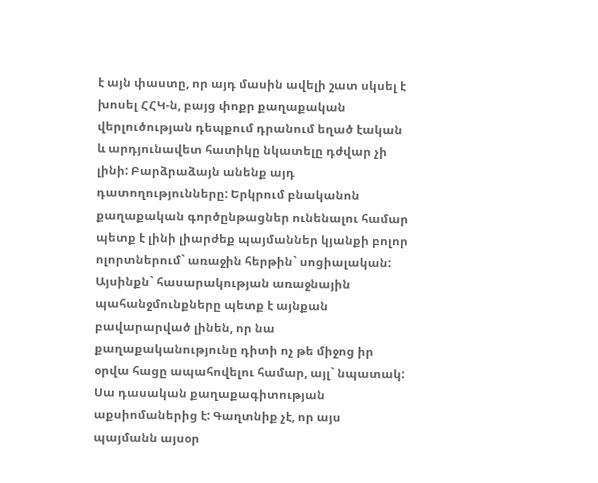է այն փաստը, որ այդ մասին ավելի շատ սկսել է խոսել ՀՀԿ-ն, բայց փոքր քաղաքական վերլուծության դեպքում դրանում եղած էական և արդյունավետ հատիկը նկատելը դժվար չի լինի: Բարձրաձայն անենք այդ դատողությունները: Երկրում բնականոն քաղաքական գործընթացներ ունենալու համար պետք է լինի լիարժեք պայմաններ կյանքի բոլոր ոլորտներում` առաջին հերթին` սոցիալական: Այսինքն` հասարակության առաջնային պահանջմունքները պետք է այնքան բավարարված լինեն, որ նա քաղաքականությունը դիտի ոչ թե միջոց իր օրվա հացը ապահովելու համար, այլ` նպատակ: Սա դասական քաղաքագիտության աքսիոմաներից է: Գաղտնիք չէ, որ այս պայմանն այսօր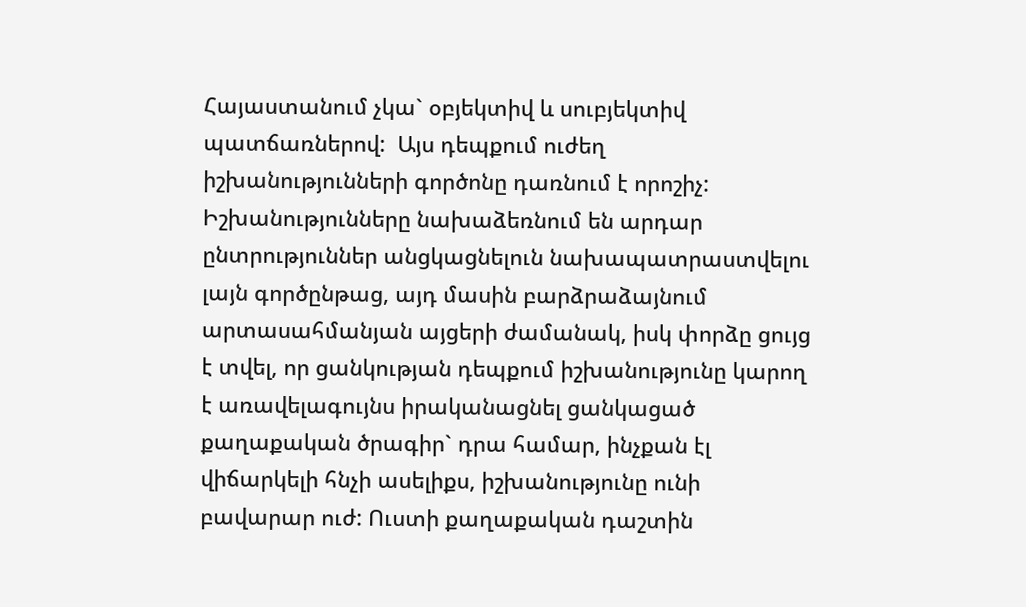Հայաստանում չկա` օբյեկտիվ և սուբյեկտիվ պատճառներով:  Այս դեպքում ուժեղ իշխանությունների գործոնը դառնում է որոշիչ: Իշխանությունները նախաձեռնում են արդար ընտրություններ անցկացնելուն նախապատրաստվելու լայն գործընթաց, այդ մասին բարձրաձայնում արտասահմանյան այցերի ժամանակ, իսկ փորձը ցույց է տվել, որ ցանկության դեպքում իշխանությունը կարող է առավելագույնս իրականացնել ցանկացած քաղաքական ծրագիր` դրա համար, ինչքան էլ վիճարկելի հնչի ասելիքս, իշխանությունը ունի բավարար ուժ: Ուստի քաղաքական դաշտին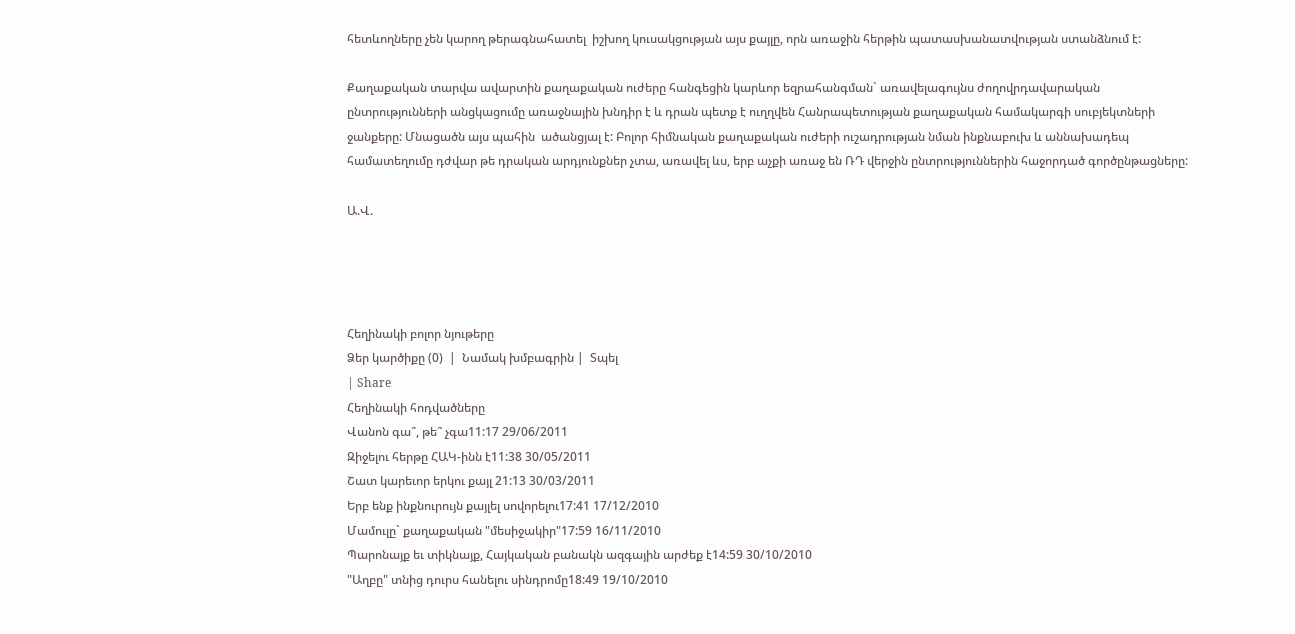հետևողները չեն կարող թերագնահատել  իշխող կուսակցության այս քայլը, որն առաջին հերթին պատասխանատվության ստանձնում է:

Քաղաքական տարվա ավարտին քաղաքական ուժերը հանգեցին կարևոր եզրահանգման` առավելագույնս ժողովրդավարական ընտրությունների անցկացումը առաջնային խնդիր է և դրան պետք է ուղղվեն Հանրապետության քաղաքական համակարգի սուբյեկտների ջանքերը: Մնացածն այս պահին  ածանցյալ է: Բոլոր հիմնական քաղաքական ուժերի ուշադրության նման ինքնաբուխ և աննախադեպ համատեղումը դժվար թե դրական արդյունքներ չտա, առավել ևս, երբ աչքի առաջ են ՌԴ վերջին ընտրություններին հաջորդած գործընթացները:

Ա.Վ.




Հեղինակի բոլոր նյութերը
Ձեր կարծիքը (0)  |  Նամակ խմբագրին |  Տպել
| Share
Հեղինակի հոդվածները
Վանոն գա՞, թե՞ չգա11:17 29/06/2011
Զիջելու հերթը ՀԱԿ-ինն է11:38 30/05/2011
Շատ կարեւոր երկու քայլ 21:13 30/03/2011
Երբ ենք ինքնուրույն քայլել սովորելու17:41 17/12/2010
Մամուլը` քաղաքական "մեսիջակիր"17:59 16/11/2010
Պարոնայք եւ տիկնայք, Հայկական բանակն ազգային արժեք է14:59 30/10/2010
"Աղբը" տնից դուրս հանելու սինդրոմը18:49 19/10/2010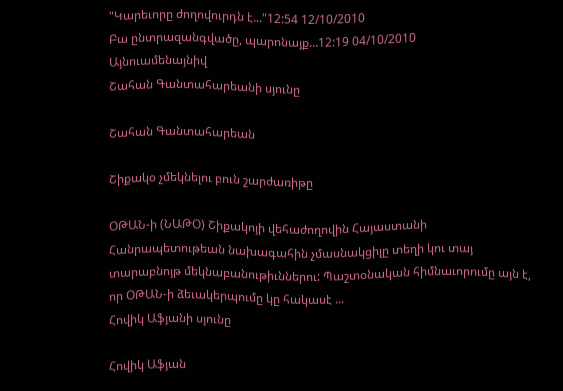"Կարեւորը ժողովուրդն է..."12:54 12/10/2010
Բա ընտրազանգվածը, պարոնայք…12:19 04/10/2010
Այնուամենայնիվ
Շահան Գանտահարեանի սյունը

Շահան Գանտահարեան

Շիքակօ չմեկնելու բուն շարժառիթը

ՕԹԱՆ-ի (ՆԱԹՕ) Շիքակոյի վեհաժողովին Հայաստանի Հանրապետութեան նախագահին չմասնակցիլը տեղի կու տայ տարաբնոյթ մեկնաբանութիւններու: Պաշտօնական հիմնաւորումը այն է, որ ՕԹԱՆ-ի ձեւակերպումը կը հակասէ ...
Հովիկ Աֆյանի սյունը

Հովիկ Աֆյան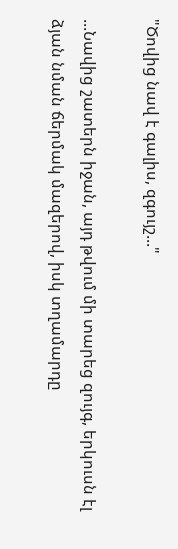"Ծովից նավ է գալիս, զգույշ..."

...Նավից շատերն իջան, այդ թվում մի տարեց զույգ, երկուսն էլ ձյան նման ճերմակ մազերով, իսկ տղամարդը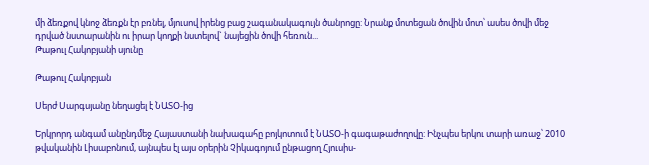մի ձեռքով կնոջ ձեռքն էր բռնել, մյուսով իրենց բաց շագանակագույն ծանրոցը: Նրանք մոտեցան ծովին մոտ՝ ասես ծովի մեջ դրված նստարանին ու իրար կողքի նստելով` նայեցին ծովի հեռուն...
Թաթուլ Հակոբյանի սյունը

Թաթուլ Հակոբյան

Սերժ Սարգսյանը նեղացել է ՆԱՏՕ-ից

Երկրորդ անգամ անընդմեջ Հայաստանի նախագահը բոյկոտում է ՆԱՏՕ-ի գագաթաժողովը: Ինչպես երկու տարի առաջ՝ 2010 թվականին Լիսաբոնում, այնպես էլ այս օրերին Չիկագոյում ընթացող Հյուսիս-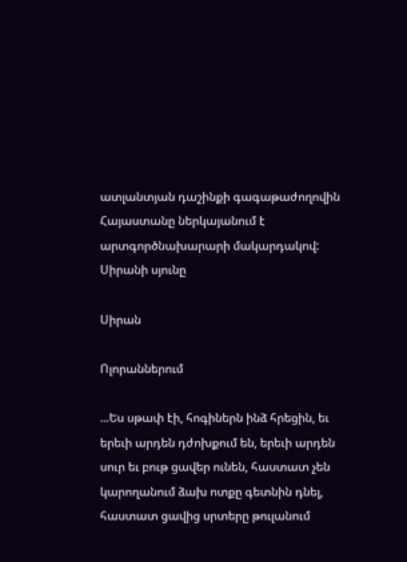ատլանտյան դաշինքի գագաթաժողովին Հայաստանը ներկայանում է արտգործնախարարի մակարդակով:
Սիրանի սյունը

Սիրան

Ոլորաններում

...Ես սթափ էի, հոգիներն ինձ հրեցին, եւ երեւի արդեն դժոխքում են, երեւի արդեն սուր եւ բութ ցավեր ունեն, հաստատ չեն կարողանում ձախ ոտքը գետնին դնել, հաստատ ցավից սրտերը թուլանում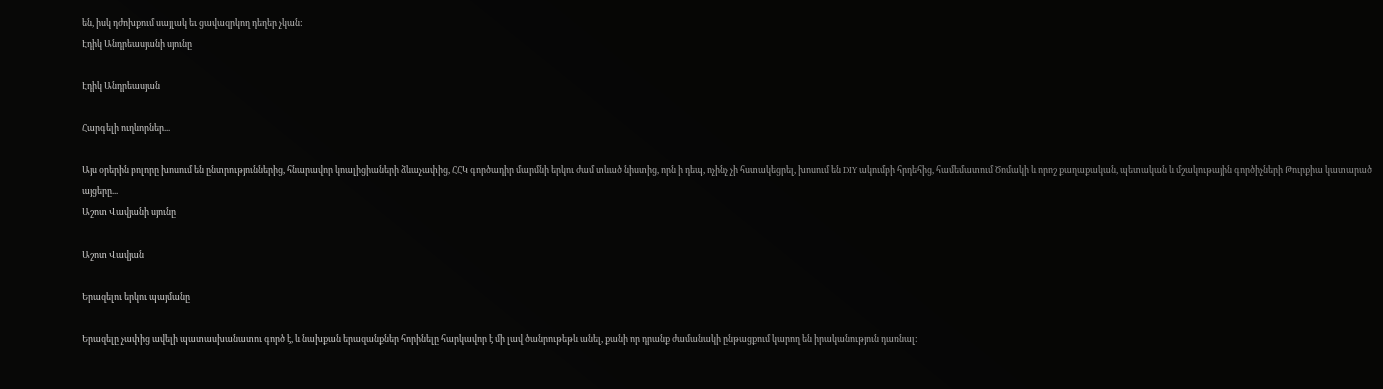են, իսկ դժոխքում սայլակ եւ ցավազրկող դեղեր չկան:
Էդիկ Անդրեասյանի սյունը

Էդիկ Անդրեասյան

Հարգելի ուղևորներ...

Այս օրերին բոլորը խոսում են ընտրություններից, հնարավոր կոալիցիաների ձևաչափից, ՀՀԿ գործադիր մարմնի երկու ժամ տևած նիստից, որն ի դեպ, ոչինչ չի հստակեցրել, խոսում են DIY ակումբի հրդեհից, համեմատում Ծոմակի և որոշ քաղաքական, պետական և մշակութային գործիչների Թուրքիա կատարած այցերը...
Աշոտ Վավյանի սյունը

Աշոտ Վավյան

Երազելու երկու պայմանը

Երազելը չափից ավելի պատասխանատու գործ է, և նախքան երազանքներ հորինելը հարկավոր է մի լավ ծանրութեթև անել, քանի որ դրանք ժամանակի ընթացքում կարող են իրականություն դառնալ: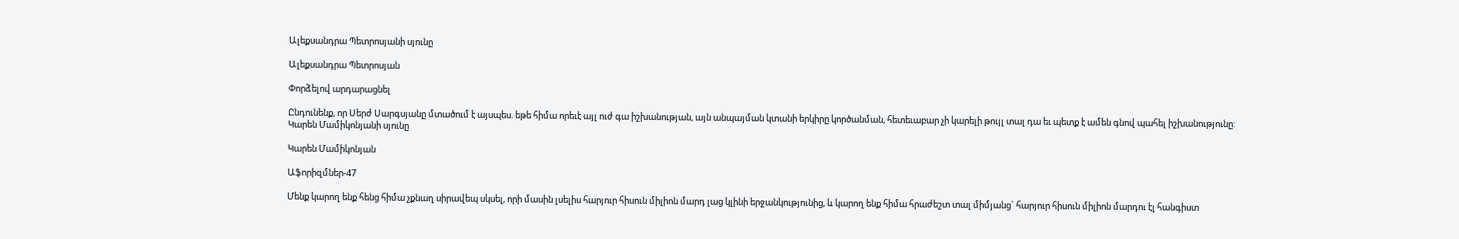Ալեքսանդրա Պետրոսյանի սյունը

Ալեքսանդրա Պետրոսյան

Փորձելով արդարացնել

Ընդունենք, որ Սերժ Սարգսյանը մտածում է այսպես. եթե հիմա որեւէ այլ ուժ գա իշխանության, այն անպայման կտանի երկիրը կործանման, հետեւաբար չի կարելի թույլ տալ դա եւ պետք է ամեն գնով պահել իշխանությունը:
Կարեն Մամիկոնյանի սյունը

Կարեն Մամիկոնյան

Աֆորիզմներ-47

Մենք կարող ենք հենց հիմա չքնաղ սիրավեպ սկսել, որի մասին լսելիս հարյուր հիսուն միլիոն մարդ լաց կլինի երջանկությունից, և կարող ենք հիմա հրաժեշտ տալ միմյանց` հարյուր հիսուն միլիոն մարդու էլ հանգիստ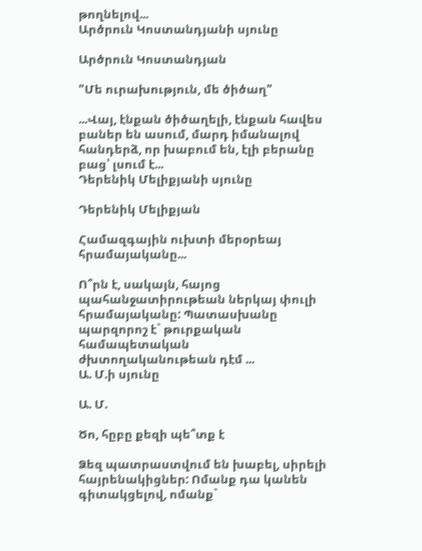թողնելով...
Արծրուն Կոստանդյանի սյունը

Արծրուն Կոստանդյան

"Մե ուրախություն, մե ծիծաղ"

...Վայ, էնքան ծիծաղելի, էնքան հավես բաներ են ասում, մարդ իմանալով հանդերձ, որ խաբում են, էլի բերանը բաց՝ լսում է...
Դերենիկ Մելիքյանի սյունը

Դերենիկ Մելիքյան

Համազգային ուխտի մերօրեայ հրամայականը...

Ո՞րն է, սակայն, հայոց պահանջատիրութեան ներկայ փուլի հրամայականը: Պատասխանը պարզորոշ է` թուրքական համապետական ժխտողականութեան դէմ ...
Ա. Մ.ի սյունը

Ա. Մ.

Ծո, հըբը քեզի պե՞տք է

Ձեզ պատրաստվում են խաբել, սիրելի հայրենակիցներ: Ոմանք դա կանեն գիտակցելով, ոմանք`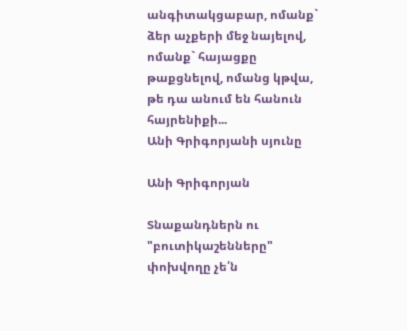անգիտակցաբար, ոմանք` ձեր աչքերի մեջ նայելով, ոմանք` հայացքը թաքցնելով, ոմանց կթվա, թե դա անում են հանուն հայրենիքի...
Անի Գրիգորյանի սյունը

Անի Գրիգորյան

Տնաքանդներն ու "բուտիկաշենները" փոխվողը չե՛ն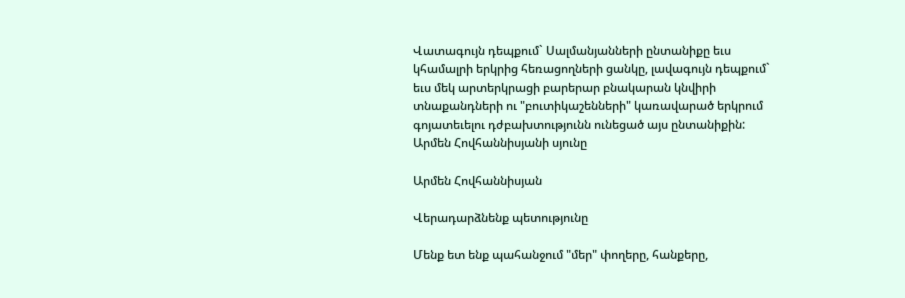Վատագույն դեպքում` Սալմանյանների ընտանիքը եւս կհամալրի երկրից հեռացողների ցանկը, լավագույն դեպքում` եւս մեկ արտերկրացի բարերար բնակարան կնվիրի տնաքանդների ու "բուտիկաշենների" կառավարած երկրում գոյատեւելու դժբախտությունն ունեցած այս ընտանիքին:
Արմեն Հովհաննիսյանի սյունը

Արմեն Հովհաննիսյան

Վերադարձնենք պետությունը

Մենք ետ ենք պահանջում "մեր" փողերը, հանքերը,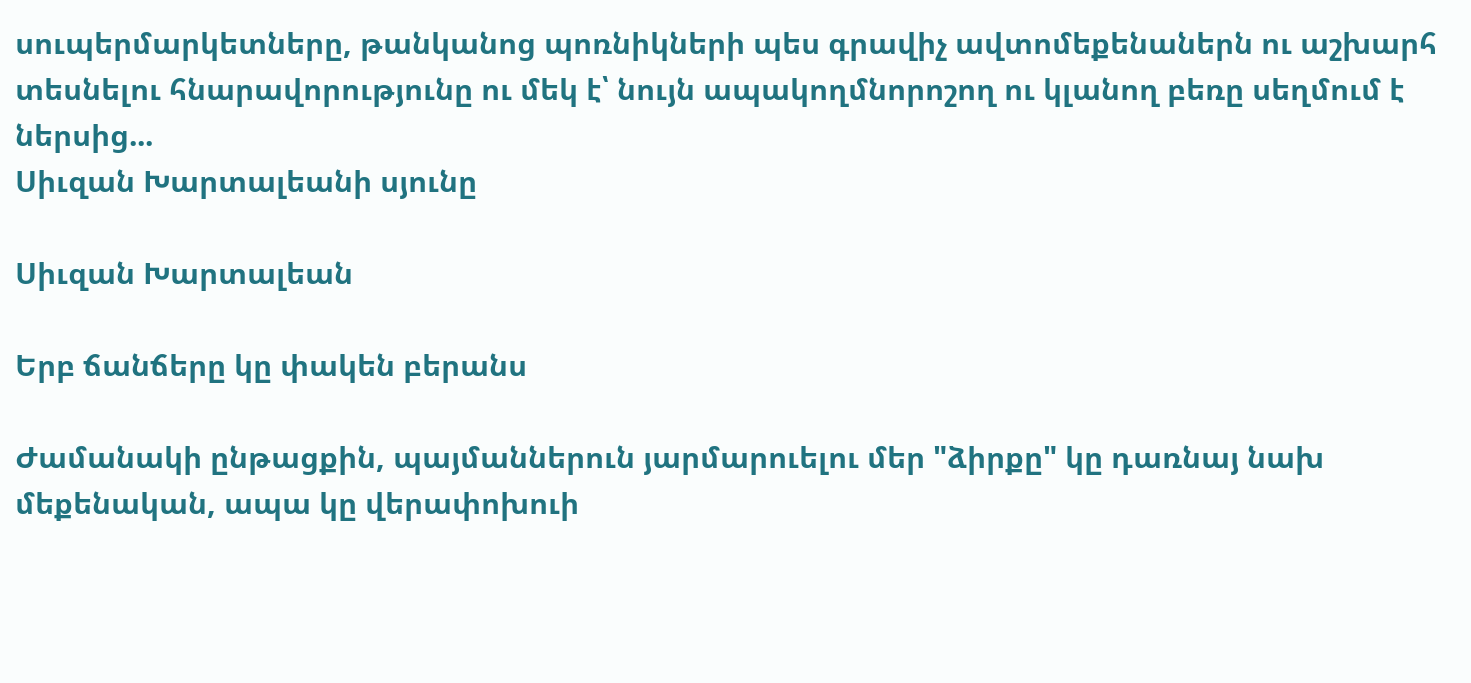սուպերմարկետները, թանկանոց պոռնիկների պես գրավիչ ավտոմեքենաներն ու աշխարհ տեսնելու հնարավորությունը ու մեկ է՝ նույն ապակողմնորոշող ու կլանող բեռը սեղմում է ներսից...
Սիւզան Խարտալեանի սյունը

Սիւզան Խարտալեան

Երբ ճանճերը կը փակեն բերանս

Ժամանակի ընթացքին, պայմաններուն յարմարուելու մեր "ձիրքը" կը դառնայ նախ մեքենական, ապա կը վերափոխուի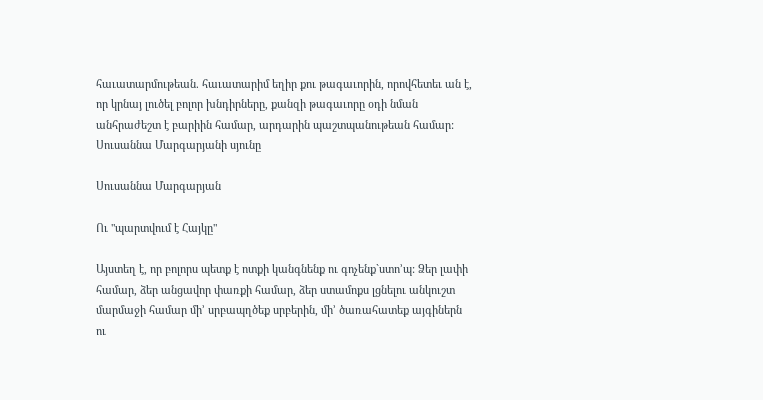հաւատարմութեան. հաւատարիմ եղիր քու թագաւորին, որովհետեւ ան է, որ կրնայ լուծել բոլոր խնդիրները, քանզի թագաւորը օդի նման անհրաժեշտ է բարիին համար, արդարին պաշտպանութեան համար:
Սուսաննա Մարգարյանի սյունը

Սուսաննա Մարգարյան

Ու "պարտվում է Հայկը"

Այստեղ է, որ բոլորս պետք է ոտքի կանգնենք ու գոչենք`ստո’պ: Ձեր լափի համար, ձեր անցավոր փառքի համար, ձեր ստամոքս լցնելու անկուշտ մարմաջի համար մի’ սրբապղծեք սրբերին, մի’ ծառահատեք այգիներն ու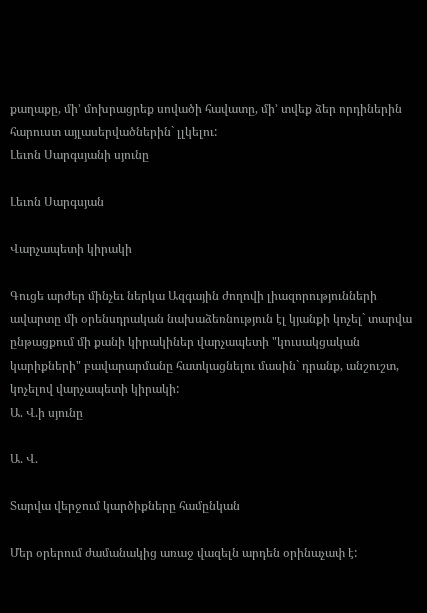քաղաքը, մի’ մոխրացրեք սովածի հավատը, մի’ տվեք ձեր որդիներին հարուստ այլասերվածներին` լլկելու:
Լեւոն Սարգսյանի սյունը

Լեւոն Սարգսյան

Վարչապետի կիրակի

Գուցե արժեր մինչեւ ներկա Ազգային ժողովի լիազորությունների ավարտը մի օրենսդրական նախաձեռնություն էլ կյանքի կոչել` տարվա ընթացքում մի քանի կիրակիներ վարչապետի "կուսակցական կարիքների" բավարարմանը հատկացնելու մասին` դրանք, անշուշտ, կոչելով վարչապետի կիրակի:
Ա. Վ.ի սյունը

Ա. Վ.

Տարվա վերջում կարծիքները համընկան

Մեր օրերում ժամանակից առաջ վազելն արդեն օրինաչափ է: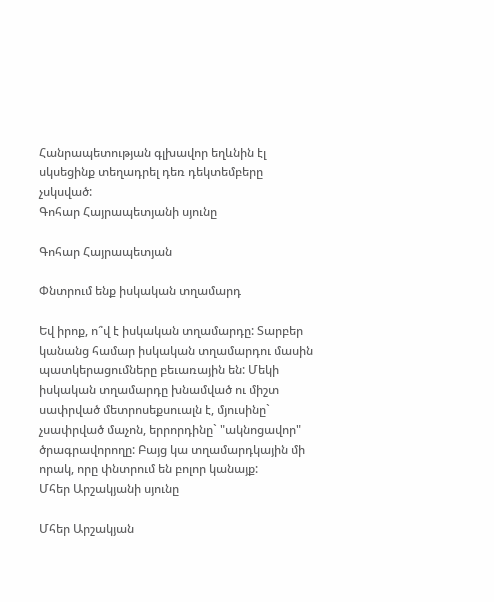Հանրապետության գլխավոր եղևնին էլ սկսեցինք տեղադրել դեռ դեկտեմբերը չսկսված:
Գոհար Հայրապետյանի սյունը

Գոհար Հայրապետյան

Փնտրում ենք իսկական տղամարդ

Եվ իրոք, ո՞վ է իսկական տղամարդը: Տարբեր կանանց համար իսկական տղամարդու մասին պատկերացումները բեւառային են: Մեկի իսկական տղամարդը խնամված ու միշտ սափրված մետրոսեքսուալն է, մյուսինը` չսափրված մաչոն, երրորդինը` "ակնոցավոր" ծրագրավորողը: Բայց կա տղամարդկային մի որակ, որը փնտրում են բոլոր կանայք:
Մհեր Արշակյանի սյունը

Մհեր Արշակյան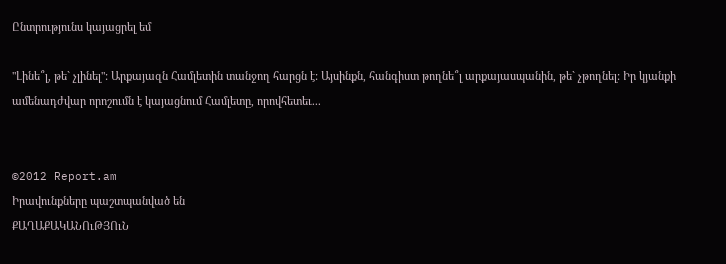Ընտրությունս կայացրել եմ

"Լինե՞լ, թե` չլինել": Արքայազն Համլետին տանջող հարցն է: Այսինքն, հանգիստ թողնե՞լ արքայասպանին, թե` չթողնել: Իր կյանքի ամենադժվար որոշումն է կայացնում Համլետը, որովհետեւ...


©2012 Report.am
Իրավունքները պաշտպանված են
ՔԱՂԱՔԱԿԱՆՈւԹՅՈւՆ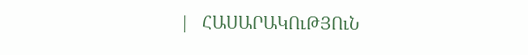|   ՀԱՍԱՐԱԿՈւԹՅՈւՆ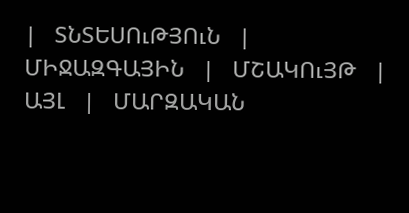|   ՏՆՏԵՍՈւԹՅՈւՆ   |   ՄԻՋԱԶԳԱՅԻՆ   |   ՄՇԱԿՈւՅԹ   |   ԱՅԼ   |   ՄԱՐԶԱԿԱՆ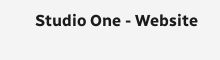Studio One - Website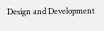Design and Development